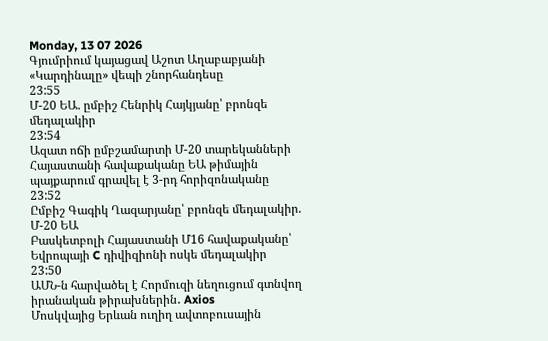Monday, 13 07 2026
Գյումրիում կայացավ Աշոտ Աղաբաբյանի «Կարդինալը» վեպի շնորհանդեսը
23:55
Մ-20 ԵԱ. ըմբիշ Հենրիկ Հայկյանը՝ բրոնզե մեդալակիր
23:54
Ազատ ոճի ըմբշամարտի Մ-20 տարեկանների Հայաստանի հավաքականը ԵԱ թիմային պայքարում գրավել է 3-րդ հորիզոնականը
23:52
Ըմբիշ Գագիկ Ղազարյանը՝ բրոնզե մեդալակիր. Մ-20 ԵԱ
Բասկետբոլի Հայաստանի Մ16 հավաքականը՝ Եվրոպայի C դիվիզիոնի ոսկե մեդալակիր
23:50
ԱՄՆ-ն հարվածել է Հորմուզի նեղուցում գտնվող իրանական թիրախներին․ Axios
Մոսկվայից Երևան ուղիղ ավտոբուսային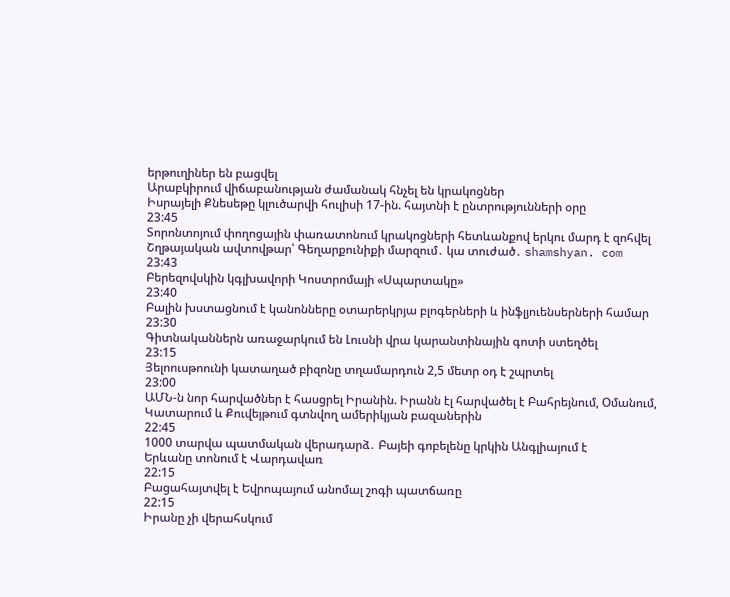երթուղիներ են բացվել
Արաբկիրում վիճաբանության ժամանակ հնչել են կրակոցներ
Իսրայելի Քնեսեթը կլուծարվի հուլիսի 17-ին. հայտնի է ընտրությունների օրը
23:45
Տորոնտոյում փողոցային փառատոնում կրակոցների հետևանքով երկու մարդ է զոհվել
Շղթայական ավտովթար՝ Գեղարքունիքի մարզում․ կա տուժած․ shamshyan. com
23:43
Բերեզովսկին կգլխավորի Կոստրոմայի «Սպարտակը»
23:40
Բալին խստացնում է կանոնները օտարերկրյա բլոգերների և ինֆլյուենսերների համար
23:30
Գիտնականներն առաջարկում են Լուսնի վրա կարանտինային գոտի ստեղծել
23:15
Յելոուսթոունի կատաղած բիզոնը տղամարդուն 2,5 մետր օդ է շպրտել
23:00
ԱՄՆ-ն նոր հարվածներ է հասցրել Իրանին. Իրանն էլ հարվածել է Բահրեյնում, Օմանում, Կատարում և Քուվեյթում գտնվող ամերիկյան բազաներին
22:45
1000 տարվա պատմական վերադարձ․ Բայեի գոբելենը կրկին Անգլիայում է
Երևանը տոնում է Վարդավառ
22:15
Բացահայտվել է Եվրոպայում անոմալ շոգի պատճառը
22:15
Իրանը չի վերահսկում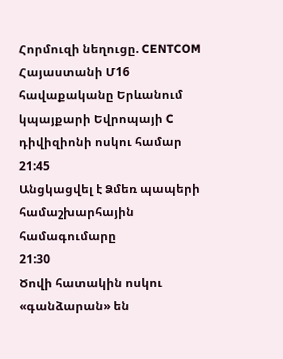Հորմուզի նեղուցը. CENTCOM
Հայաստանի Մ16 հավաքականը Երևանում կպայքարի Եվրոպայի C դիվիզիոնի ոսկու համար
21:45
Անցկացվել է Ձմեռ պապերի համաշխարհային համագումարը
21:30
Ծովի հատակին ոսկու «գանձարան» են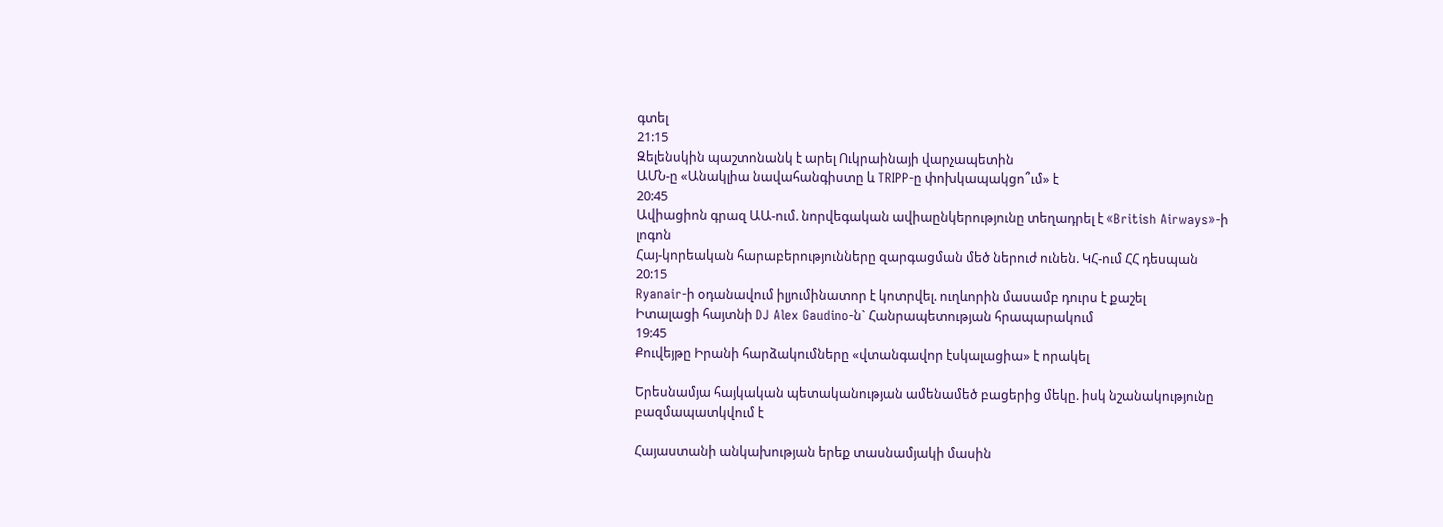գտել
21:15
Զելենսկին պաշտոնանկ է արել Ուկրաինայի վարչապետին
ԱՄՆ-ը «Անակլիա նավահանգիստը և TRIPP-ը փոխկապակցո՞ւմ» է
20:45
Ավիացիոն գրազ ԱԱ-ում. նորվեգական ավիաընկերությունը տեղադրել է «British Airways»-ի լոգոն
Հայ-կորեական հարաբերությունները զարգացման մեծ ներուժ ունեն. ԿՀ-ում ՀՀ դեսպան
20:15
Ryanair-ի օդանավում իլյումինատոր է կոտրվել. ուղևորին մասամբ դուրս է քաշել
Իտալացի հայտնի DJ Alex Gaudino-ն` Հանրապետության հրապարակում
19:45
Քուվեյթը Իրանի հարձակումները «վտանգավոր էսկալացիա» է որակել

Երեսնամյա հայկական պետականության ամենամեծ բացերից մեկը. իսկ նշանակությունը բազմապատկվում է

Հայաստանի անկախության երեք տասնամյակի մասին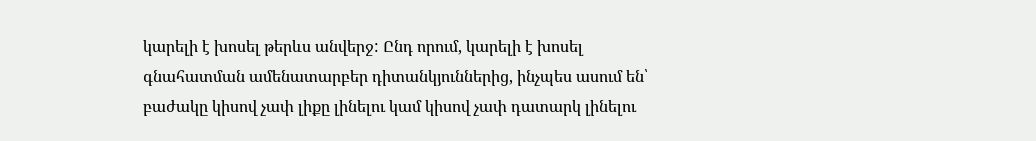կարելի է խոսել թերևս անվերջ: Ընդ որում, կարելի է խոսել գնահատման ամենատարբեր դիտանկյուններից, ինչպես ասում են՝ բաժակը կիսով չափ լիքը լինելու կամ կիսով չափ դատարկ լինելու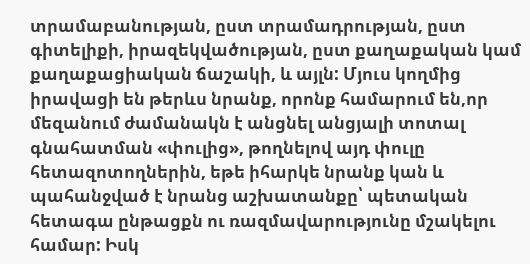տրամաբանության, ըստ տրամադրության, ըստ գիտելիքի, իրազեկվածության, ըստ քաղաքական կամ քաղաքացիական ճաշակի, և այլն: Մյուս կողմից իրավացի են թերևս նրանք, որոնք համարում են,որ մեզանում ժամանակն է անցնել անցյալի տոտալ գնահատման «փուլից», թողնելով այդ փուլը հետազոտողներին, եթե իհարկե նրանք կան և պահանջված է նրանց աշխատանքը՝ պետական հետագա ընթացքն ու ռազմավարությունը մշակելու համար: Իսկ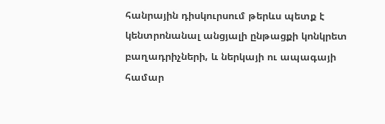հանրային դիսկուրսում թերևս պետք է կենտրոնանալ անցյալի ընթացքի կոնկրետ բաղադրիչների, և ներկայի ու ապագայի համար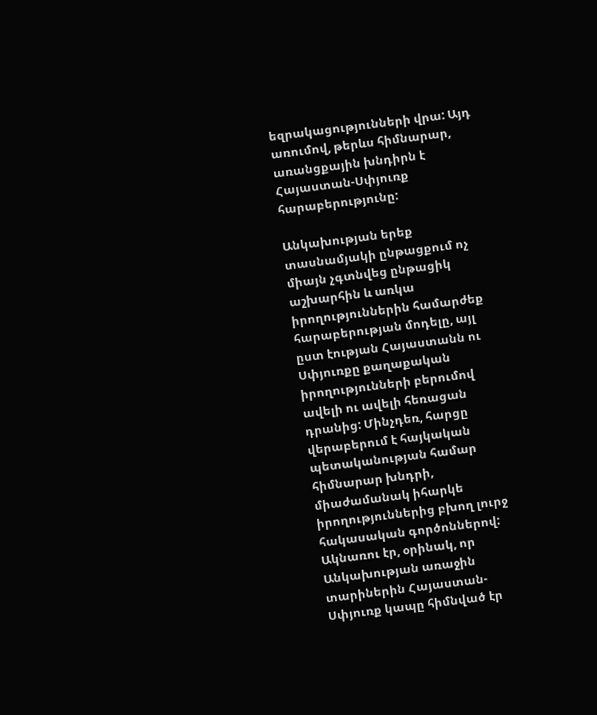եզրակացությունների վրա: Այդ առումով, թերևս հիմնարար, առանցքային խնդիրն է Հայաստան-Սփյուռք հարաբերությունը:

Անկախության երեք տասնամյակի ընթացքում ոչ միայն չգտնվեց ընթացիկ աշխարհին և առկա իրողություններին համարժեք հարաբերության մոդելը, այլ ըստ էության Հայաստանն ու Սփյուռքը քաղաքական իրողությունների բերումով ավելի ու ավելի հեռացան դրանից: Մինչդեռ, հարցը վերաբերում է հայկական պետականության համար հիմնարար խնդրի, միաժամանակ իհարկե իրողություններից բխող լուրջ հակասական գործոններով: Ակնառու էր, օրինակ, որ Անկախության առաջին տարիներին Հայաստան-Սփյուռք կապը հիմնված էր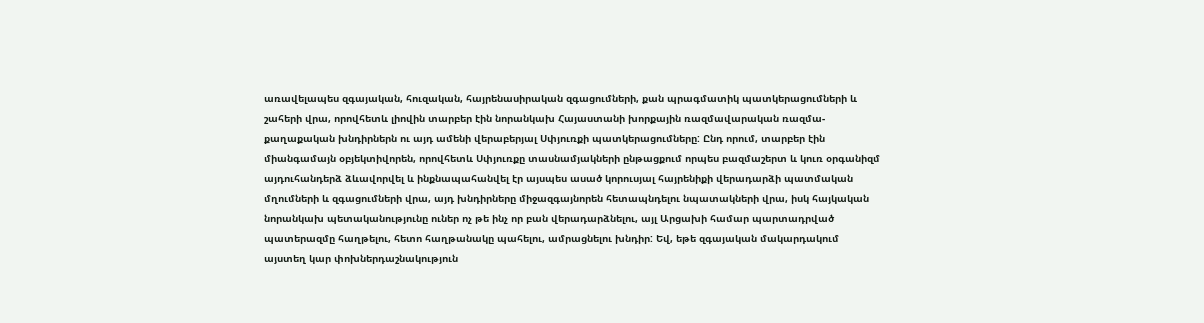առավելապես զգայական, հուզական, հայրենասիրական զգացումների, քան պրագմատիկ պատկերացումների և շահերի վրա, որովհետև լիովին տարբեր էին նորանկախ Հայաստանի խորքային ռազմավարական ռազմա-քաղաքական խնդիրներն ու այդ ամենի վերաբերյալ Սփյուռքի պատկերացումները: Ընդ որում, տարբեր էին միանգամայն օբյեկտիվորեն, որովհետև Սփյուռքը տասնամյակների ընթացքում որպես բազմաշերտ և կուռ օրգանիզմ այդուհանդերձ ձևավորվել և ինքնապահանվել էր այսպես ասած կորուսյալ հայրենիքի վերադարձի պատմական մղումների և զգացումների վրա, այդ խնդիրները միջազգայնորեն հետապնդելու նպատակների վրա, իսկ հայկական նորանկախ պետականությունը ուներ ոչ թե ինչ որ բան վերադարձնելու, այլ Արցախի համար պարտադրված պատերազմը հաղթելու, հետո հաղթանակը պահելու, ամրացնելու խնդիր: Եվ, եթե զգայական մակարդակում այստեղ կար փոխներդաշնակություն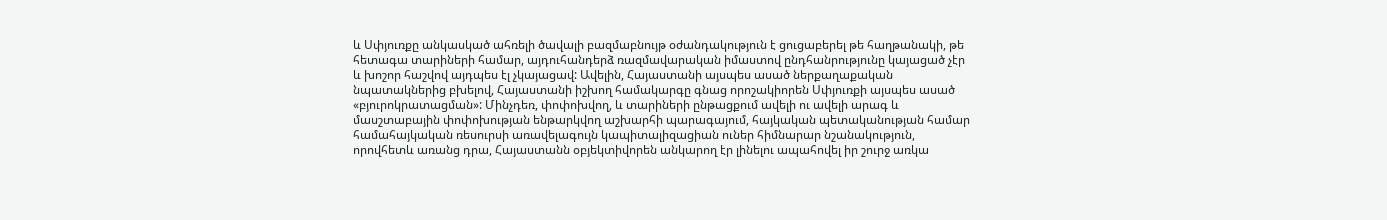և Սփյուռքը անկասկած ահռելի ծավալի բազմաբնույթ օժանդակություն է ցուցաբերել թե հաղթանակի, թե հետագա տարիների համար, այդուհանդերձ ռազմավարական իմաստով ընդհանրությունը կայացած չէր և խոշոր հաշվով այդպես էլ չկայացավ: Ավելին, Հայաստանի այսպես ասած ներքաղաքական նպատակներից բխելով, Հայաստանի իշխող համակարգը գնաց որոշակիորեն Սփյուռքի այսպես ասած «բյուրոկրատացման»: Մինչդեռ, փոփոխվող, և տարիների ընթացքում ավելի ու ավելի արագ և մասշտաբային փոփոխության ենթարկվող աշխարհի պարագայում, հայկական պետականության համար համահայկական ռեսուրսի առավելագույն կապիտալիզացիան ուներ հիմնարար նշանակություն, որովհետև առանց դրա, Հայաստանն օբյեկտիվորեն անկարող էր լինելու ապահովել իր շուրջ առկա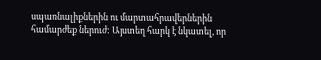սպառնալիքներին ու մարտահրավերներին համարժեք ներուժ: Այստեղ հարկ է նկատել, որ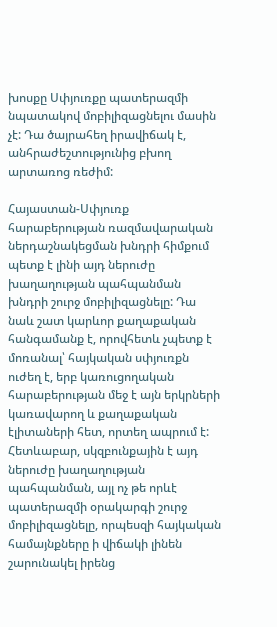խոսքը Սփյուռքը պատերազմի նպատակով մոբիլիզացնելու մասին չէ: Դա ծայրահեղ իրավիճակ է, անհրաժեշտությունից բխող արտառոց ռեժիմ:

Հայաստան-Սփյուռք հարաբերության ռազմավարական ներդաշնակեցման խնդրի հիմքում պետք է լինի այդ ներուժը խաղաղության պահպանման խնդրի շուրջ մոբիլիզացնելը: Դա նաև շատ կարևոր քաղաքական հանգամանք է, որովհետև չպետք է մոռանալ՝ հայկական սփյուռքն ուժեղ է, երբ կառուցողական հարաբերության մեջ է այն երկրների կառավարող և քաղաքական էլիտաների հետ, որտեղ ապրում է: Հետևաբար, սկզբունքային է այդ ներուժը խաղաղության պահպանման, այլ ոչ թե որևէ պատերազմի օրակարգի շուրջ մոբիլիզացնելը, որպեսզի հայկական համայնքները ի վիճակի լինեն շարունակել իրենց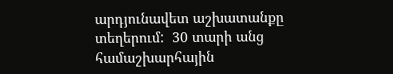արդյունավետ աշխատանքը տեղերում:  30 տարի անց համաշխարհային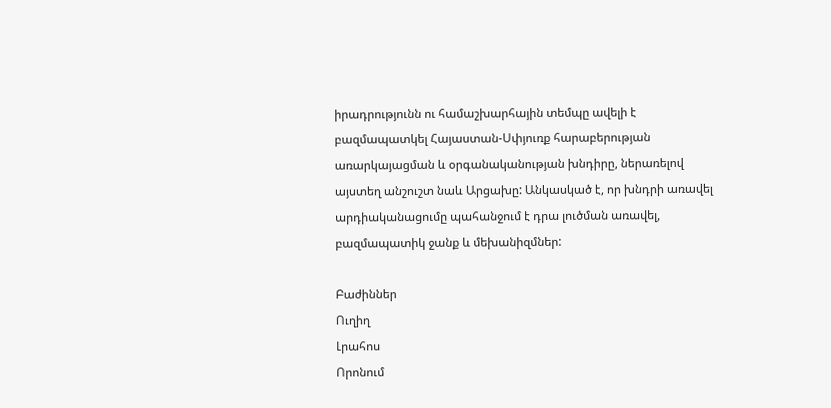իրադրությունն ու համաշխարհային տեմպը ավելի է բազմապատկել Հայաստան-Սփյուռք հարաբերության առարկայացման և օրգանականության խնդիրը, ներառելով այստեղ անշուշտ նաև Արցախը: Անկասկած է, որ խնդրի առավել արդիականացումը պահանջում է դրա լուծման առավել, բազմապատիկ ջանք և մեխանիզմներ:

Բաժիններ
Ուղիղ
Լրահոս
Որոնում